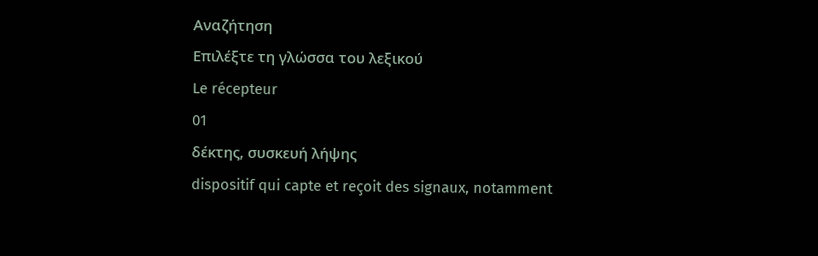Αναζήτηση
Επιλέξτε τη γλώσσα του λεξικού
Le récepteur
01
δέκτης, συσκευή λήψης
dispositif qui capte et reçoit des signaux, notamment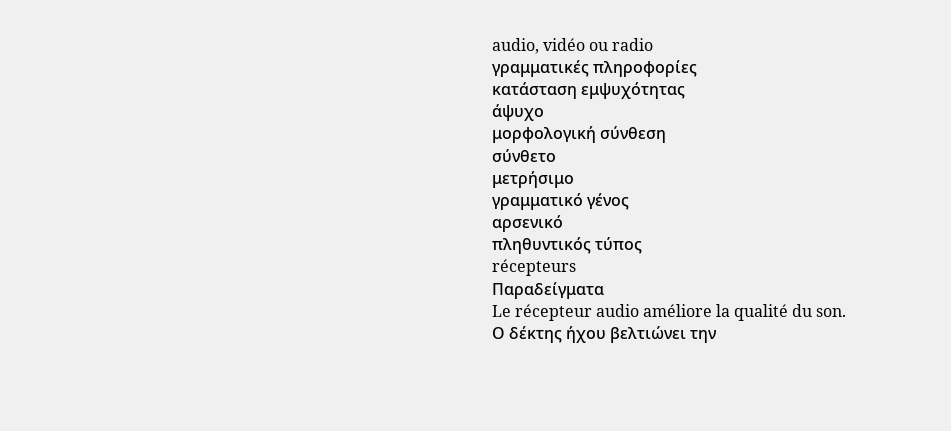audio, vidéo ou radio
γραμματικές πληροφορίες
κατάσταση εμψυχότητας
άψυχο
μορφολογική σύνθεση
σύνθετο
μετρήσιμο
γραμματικό γένος
αρσενικό
πληθυντικός τύπος
récepteurs
Παραδείγματα
Le récepteur audio améliore la qualité du son.
Ο δέκτης ήχου βελτιώνει την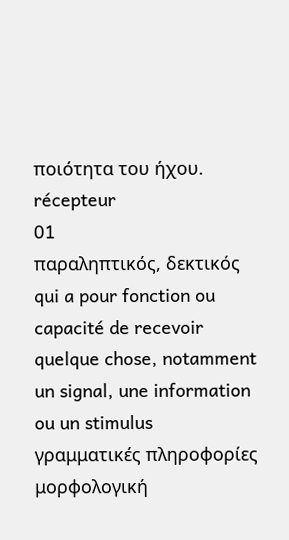ποιότητα του ήχου.
récepteur
01
παραληπτικός, δεκτικός
qui a pour fonction ou capacité de recevoir quelque chose, notamment un signal, une information ou un stimulus
γραμματικές πληροφορίες
μορφολογική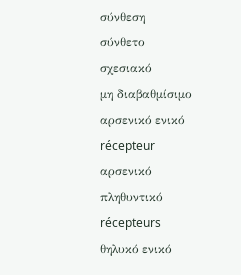σύνθεση
σύνθετο
σχεσιακό
μη διαβαθμίσιμο
αρσενικό ενικό
récepteur
αρσενικό πληθυντικό
récepteurs
θηλυκό ενικό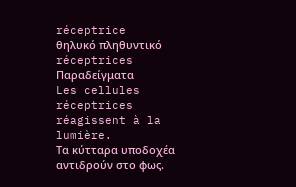réceptrice
θηλυκό πληθυντικό
réceptrices
Παραδείγματα
Les cellules réceptrices réagissent à la lumière.
Τα κύτταρα υποδοχέα αντιδρούν στο φως.